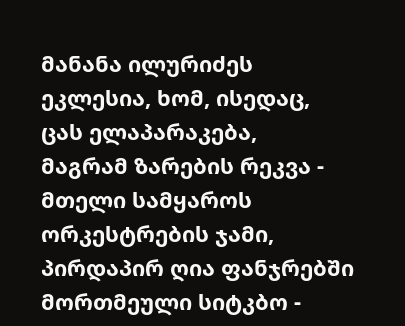მანანა ილურიძეს
ეკლესია, ხომ, ისედაც,
ცას ელაპარაკება,
მაგრამ ზარების რეკვა -
მთელი სამყაროს ორკესტრების ჯამი,
პირდაპირ ღია ფანჯრებში
მორთმეული სიტკბო -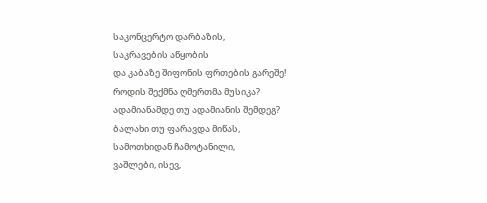საკონცერტო დარბაზის,
საკრავების აწყობის
და კაბაზე შიფონის ფრთების გარეშე!
როდის შექმნა ღმერთმა მუსიკა?
ადამიანამდე თუ ადამიანის შემდეგ?
ბალახი თუ ფარავდა მიწას,
სამოთხიდან ჩამოტანილი,
ვაშლები, ისევ,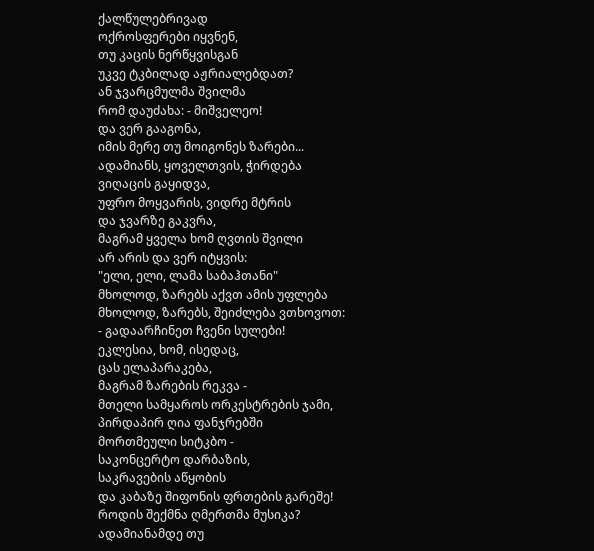ქალწულებრივად
ოქროსფერები იყვნენ,
თუ კაცის ნერწყვისგან
უკვე ტკბილად აჟრიალებდათ?
ან ჯვარცმულმა შვილმა
რომ დაუძახა: - მიშველეო!
და ვერ გააგონა,
იმის მერე თუ მოიგონეს ზარები...
ადამიანს, ყოველთვის, ჭირდება
ვიღაცის გაყიდვა,
უფრო მოყვარის, ვიდრე მტრის
და ჯვარზე გაკვრა,
მაგრამ ყველა ხომ ღვთის შვილი
არ არის და ვერ იტყვის:
"ელი, ელი, ლამა საბაჰთანი"
მხოლოდ, ზარებს აქვთ ამის უფლება
მხოლოდ, ზარებს, შეიძლება ვთხოვოთ:
- გადაარჩინეთ ჩვენი სულები!
ეკლესია, ხომ, ისედაც,
ცას ელაპარაკება,
მაგრამ ზარების რეკვა -
მთელი სამყაროს ორკესტრების ჯამი,
პირდაპირ ღია ფანჯრებში
მორთმეული სიტკბო -
საკონცერტო დარბაზის,
საკრავების აწყობის
და კაბაზე შიფონის ფრთების გარეშე!
როდის შექმნა ღმერთმა მუსიკა?
ადამიანამდე თუ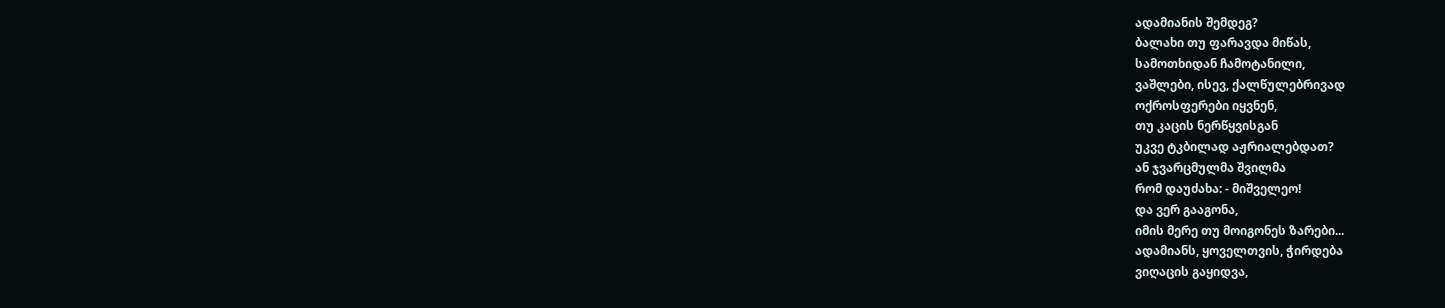ადამიანის შემდეგ?
ბალახი თუ ფარავდა მიწას,
სამოთხიდან ჩამოტანილი,
ვაშლები, ისევ, ქალწულებრივად
ოქროსფერები იყვნენ,
თუ კაცის ნერწყვისგან
უკვე ტკბილად აჟრიალებდათ?
ან ჯვარცმულმა შვილმა
რომ დაუძახა: - მიშველეო!
და ვერ გააგონა,
იმის მერე თუ მოიგონეს ზარები...
ადამიანს, ყოველთვის, ჭირდება
ვიღაცის გაყიდვა,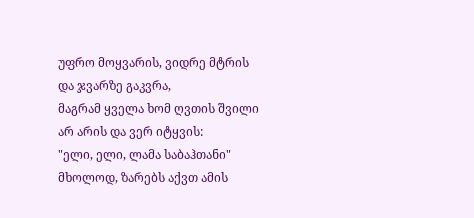უფრო მოყვარის, ვიდრე მტრის
და ჯვარზე გაკვრა,
მაგრამ ყველა ხომ ღვთის შვილი
არ არის და ვერ იტყვის:
"ელი, ელი, ლამა საბაჰთანი"
მხოლოდ, ზარებს აქვთ ამის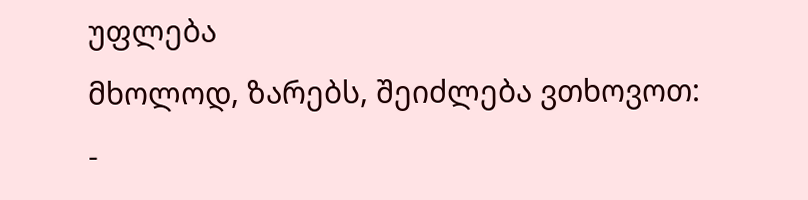უფლება
მხოლოდ, ზარებს, შეიძლება ვთხოვოთ:
-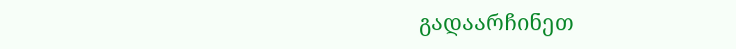გადაარჩინეთ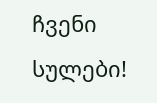ჩვენი სულები!